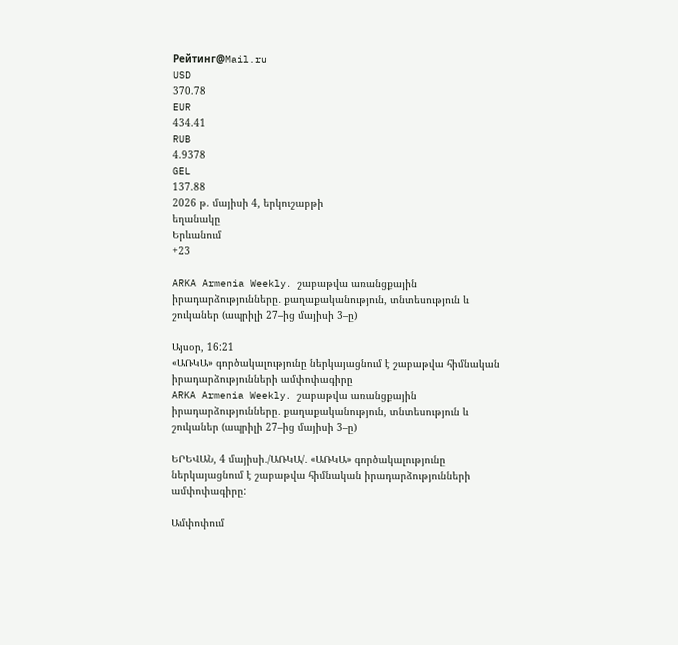Рейтинг@Mail.ru
USD
370.78
EUR
434.41
RUB
4.9378
GEL
137.88
2026 թ. մայիսի 4, երկուշաբթի
եղանակը
Երևանում
+23

ARKA Armenia Weekly․ շաբաթվա առանցքային իրադարձությունները․ քաղաքականություն, տնտեսություն և շուկաներ (ապրիլի 27–ից մայիսի 3–ը)

Այսօր, 16:21
«ԱՌԿԱ» գործակալությունը ներկայացնում է շաբաթվա հիմնական իրադարձությունների ամփոփագիրը
ARKA Armenia Weekly․ շաբաթվա առանցքային իրադարձությունները․ քաղաքականություն, տնտեսություն և շուկաներ (ապրիլի 27–ից մայիսի 3–ը)

ԵՐԵՎԱՆ, 4 մայիսի․/ԱՌԿԱ/․ «ԱՌԿԱ» գործակալությունը ներկայացնում է շաբաթվա հիմնական իրադարձությունների ամփոփագիրը:

Ամփոփում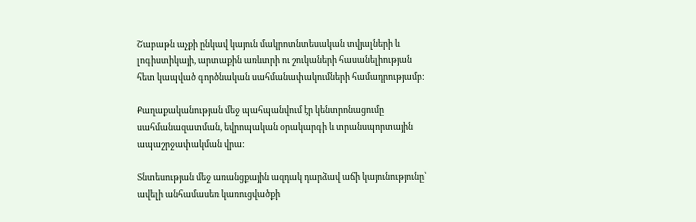Շաբաթն աչքի ընկավ կայուն մակրոտնտեսական տվյալների և լոգիստիկայի, արտաքին առևտրի ու շուկաների հասանելիության հետ կապված գործնական սահմանափակումների համադրությամբ:

Քաղաքականության մեջ պահպանվում էր կենտրոնացումը սահմանազատման, եվրոպական օրակարգի և տրանսպորտային ապաշրջափակման վրա:

Տնտեսության մեջ առանցքային ազդակ դարձավ աճի կայունությունը՝ ավելի անհամասեռ կառուցվածքի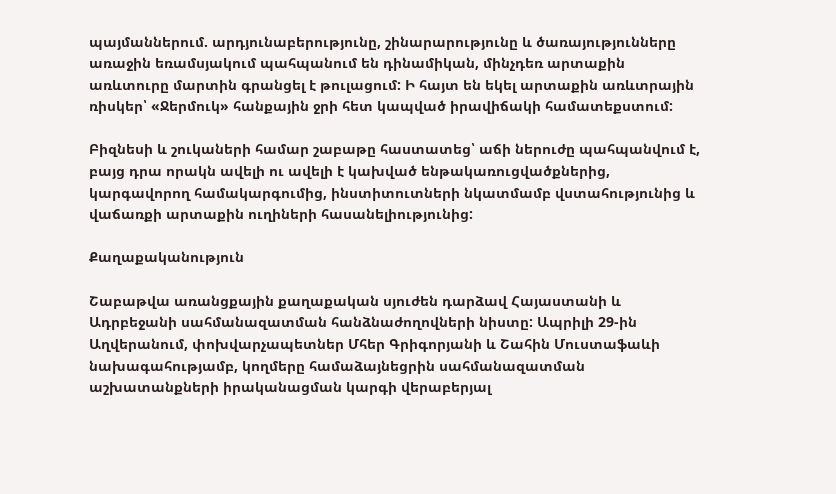պայմաններում. արդյունաբերությունը, շինարարությունը և ծառայությունները առաջին եռամսյակում պահպանում են դինամիկան, մինչդեռ արտաքին առևտուրը մարտին գրանցել է թուլացում: Ի հայտ են եկել արտաքին առևտրային ռիսկեր՝ «Ջերմուկ» հանքային ջրի հետ կապված իրավիճակի համատեքստում:

Բիզնեսի և շուկաների համար շաբաթը հաստատեց՝ աճի ներուժը պահպանվում է, բայց դրա որակն ավելի ու ավելի է կախված ենթակառուցվածքներից, կարգավորող համակարգումից, ինստիտուտների նկատմամբ վստահությունից և վաճառքի արտաքին ուղիների հասանելիությունից:

Քաղաքականություն

Շաբաթվա առանցքային քաղաքական սյուժեն դարձավ Հայաստանի և Ադրբեջանի սահմանազատման հանձնաժողովների նիստը: Ապրիլի 29-ին Աղվերանում, փոխվարչապետներ Մհեր Գրիգորյանի և Շահին Մուստաֆաևի նախագահությամբ, կողմերը համաձայնեցրին սահմանազատման աշխատանքների իրականացման կարգի վերաբերյալ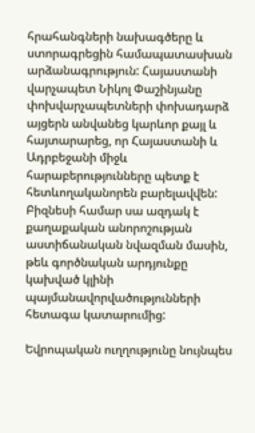հրահանգների նախագծերը և ստորագրեցին համապատասխան արձանագրություն: Հայաստանի վարչապետ Նիկոլ Փաշինյանը փոխվարչապետների փոխադարձ այցերն անվանեց կարևոր քայլ և հայտարարեց, որ Հայաստանի և Ադրբեջանի միջև հարաբերությունները պետք է հետևողականորեն բարելավվեն: Բիզնեսի համար սա ազդակ է քաղաքական անորոշության աստիճանական նվազման մասին, թեև գործնական արդյունքը կախված կլինի պայմանավորվածությունների հետագա կատարումից:

Եվրոպական ուղղությունը նույնպես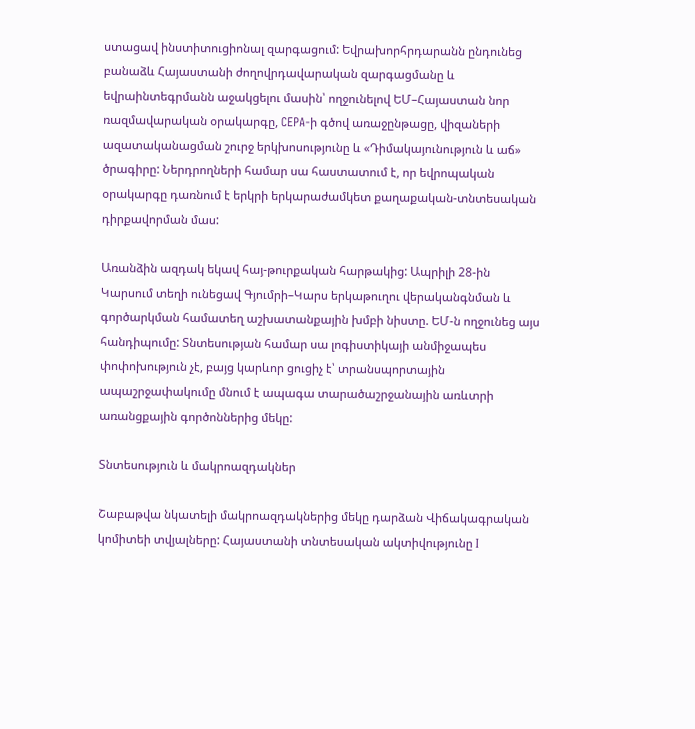ստացավ ինստիտուցիոնալ զարգացում: Եվրախորհրդարանն ընդունեց բանաձև Հայաստանի ժողովրդավարական զարգացմանը և եվրաինտեգրմանն աջակցելու մասին՝ ողջունելով ԵՄ–Հայաստան նոր ռազմավարական օրակարգը, CEPA-ի գծով առաջընթացը, վիզաների ազատականացման շուրջ երկխոսությունը և «Դիմակայունություն և աճ» ծրագիրը: Ներդրողների համար սա հաստատում է, որ եվրոպական օրակարգը դառնում է երկրի երկարաժամկետ քաղաքական-տնտեսական դիրքավորման մաս:

Առանձին ազդակ եկավ հայ-թուրքական հարթակից: Ապրիլի 28-ին Կարսում տեղի ունեցավ Գյումրի–Կարս երկաթուղու վերականգնման և գործարկման համատեղ աշխատանքային խմբի նիստը. ԵՄ-ն ողջունեց այս հանդիպումը: Տնտեսության համար սա լոգիստիկայի անմիջապես փոփոխություն չէ, բայց կարևոր ցուցիչ է՝ տրանսպորտային ապաշրջափակումը մնում է ապագա տարածաշրջանային առևտրի առանցքային գործոններից մեկը:

Տնտեսություն և մակրոազդակներ

Շաբաթվա նկատելի մակրոազդակներից մեկը դարձան Վիճակագրական կոմիտեի տվյալները: Հայաստանի տնտեսական ակտիվությունը I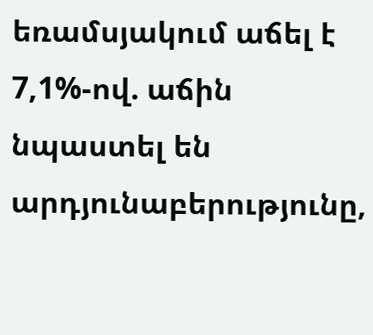եռամսյակում աճել է 7,1%-ով. աճին նպաստել են արդյունաբերությունը,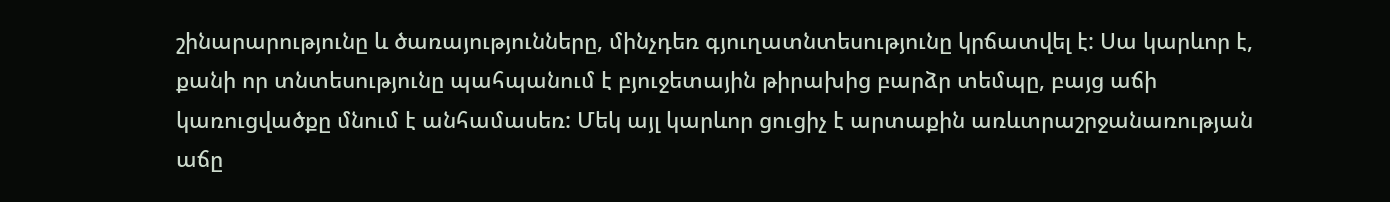շինարարությունը և ծառայությունները, մինչդեռ գյուղատնտեսությունը կրճատվել է: Սա կարևոր է, քանի որ տնտեսությունը պահպանում է բյուջետային թիրախից բարձր տեմպը, բայց աճի կառուցվածքը մնում է անհամասեռ: Մեկ այլ կարևոր ցուցիչ է արտաքին առևտրաշրջանառության աճը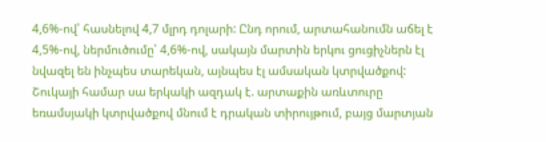4,6%-ով՝ հասնելով 4,7 մլրդ դոլարի: Ընդ որում, արտահանումն աճել է 4,5%-ով, ներմուծումը՝ 4,6%-ով, սակայն մարտին երկու ցուցիչներն էլ նվազել են ինչպես տարեկան, այնպես էլ ամսական կտրվածքով: Շուկայի համար սա երկակի ազդակ է. արտաքին առևտուրը եռամսյակի կտրվածքով մնում է դրական տիրույթում, բայց մարտյան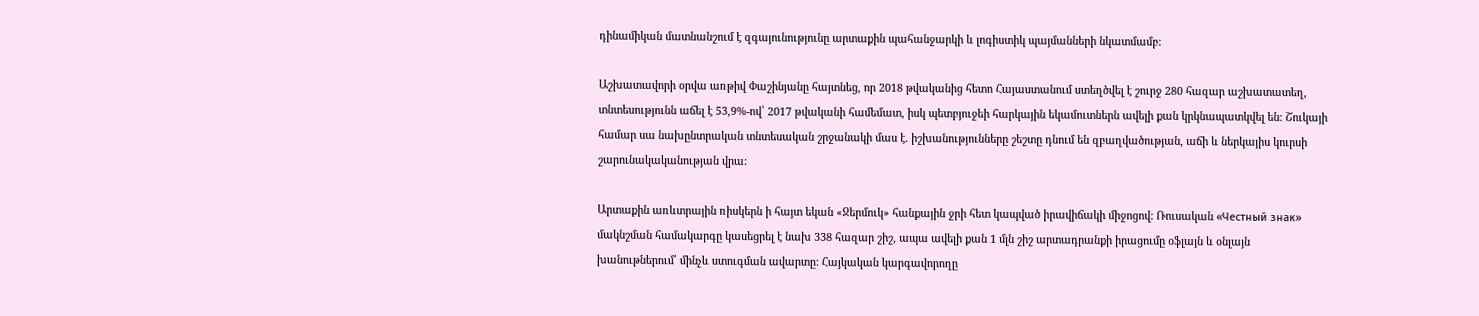դինամիկան մատնանշում է զգայունությունը արտաքին պահանջարկի և լոգիստիկ պայմանների նկատմամբ:

Աշխատավորի օրվա առթիվ Փաշինյանը հայտնեց, որ 2018 թվականից հետո Հայաստանում ստեղծվել է շուրջ 280 հազար աշխատատեղ, տնտեսությունն աճել է 53,9%-ով՝ 2017 թվականի համեմատ, իսկ պետբյուջեի հարկային եկամուտներն ավելի քան կրկնապատկվել են: Շուկայի համար սա նախընտրական տնտեսական շրջանակի մաս է. իշխանությունները շեշտը դնում են զբաղվածության, աճի և ներկայիս կուրսի շարունակականության վրա:

Արտաքին առևտրային ռիսկերն ի հայտ եկան «Ջերմուկ» հանքային ջրի հետ կապված իրավիճակի միջոցով: Ռուսական «Честный знак» մակնշման համակարգը կասեցրել է նախ 338 հազար շիշ, ապա ավելի քան 1 մլն շիշ արտադրանքի իրացումը օֆլայն և օնլայն խանութներում՝ մինչև ստուգման ավարտը: Հայկական կարգավորողը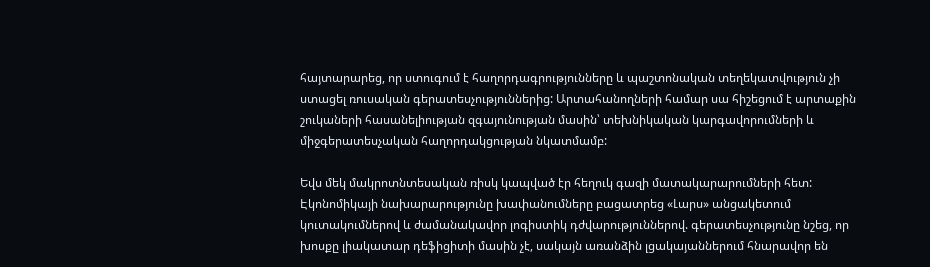հայտարարեց, որ ստուգում է հաղորդագրությունները և պաշտոնական տեղեկատվություն չի ստացել ռուսական գերատեսչություններից: Արտահանողների համար սա հիշեցում է արտաքին շուկաների հասանելիության զգայունության մասին՝ տեխնիկական կարգավորումների և միջգերատեսչական հաղորդակցության նկատմամբ:

Եվս մեկ մակրոտնտեսական ռիսկ կապված էր հեղուկ գազի մատակարարումների հետ: Էկոնոմիկայի նախարարությունը խափանումները բացատրեց «Լարս» անցակետում կուտակումներով և ժամանակավոր լոգիստիկ դժվարություններով. գերատեսչությունը նշեց, որ խոսքը լիակատար դեֆիցիտի մասին չէ, սակայն առանձին լցակայաններում հնարավոր են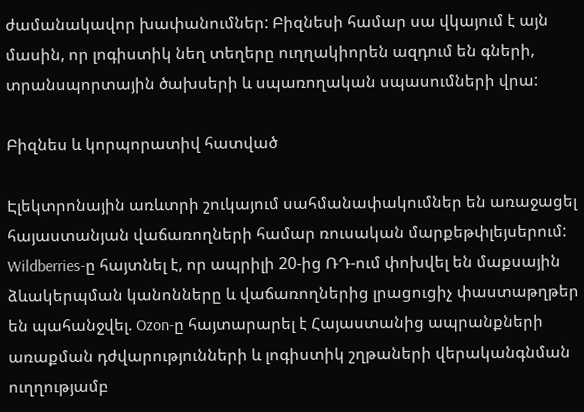ժամանակավոր խափանումներ: Բիզնեսի համար սա վկայում է այն մասին, որ լոգիստիկ նեղ տեղերը ուղղակիորեն ազդում են գների, տրանսպորտային ծախսերի և սպառողական սպասումների վրա:

Բիզնես և կորպորատիվ հատված

Էլեկտրոնային առևտրի շուկայում սահմանափակումներ են առաջացել հայաստանյան վաճառողների համար ռուսական մարքեթփլեյսերում: Wildberries-ը հայտնել է, որ ապրիլի 20-ից ՌԴ-ում փոխվել են մաքսային ձևակերպման կանոնները և վաճառողներից լրացուցիչ փաստաթղթեր են պահանջվել. Ozon-ը հայտարարել է Հայաստանից ապրանքների առաքման դժվարությունների և լոգիստիկ շղթաների վերականգնման ուղղությամբ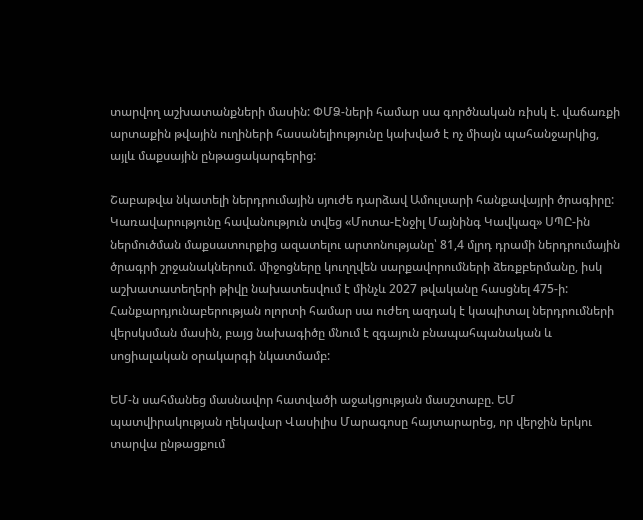տարվող աշխատանքների մասին: ՓՄՁ-ների համար սա գործնական ռիսկ է. վաճառքի արտաքին թվային ուղիների հասանելիությունը կախված է ոչ միայն պահանջարկից, այլև մաքսային ընթացակարգերից:

Շաբաթվա նկատելի ներդրումային սյուժե դարձավ Ամուլսարի հանքավայրի ծրագիրը: Կառավարությունը հավանություն տվեց «Մոտա-Էնջիլ Մայնինգ Կավկազ» ՍՊԸ-ին ներմուծման մաքսատուրքից ազատելու արտոնությանը՝ 81,4 մլրդ դրամի ներդրումային ծրագրի շրջանակներում. միջոցները կուղղվեն սարքավորումների ձեռքբերմանը, իսկ աշխատատեղերի թիվը նախատեսվում է մինչև 2027 թվականը հասցնել 475-ի: Հանքարդյունաբերության ոլորտի համար սա ուժեղ ազդակ է կապիտալ ներդրումների վերսկսման մասին, բայց նախագիծը մնում է զգայուն բնապահպանական և սոցիալական օրակարգի նկատմամբ:

ԵՄ-ն սահմանեց մասնավոր հատվածի աջակցության մասշտաբը. ԵՄ պատվիրակության ղեկավար Վասիլիս Մարագոսը հայտարարեց, որ վերջին երկու տարվա ընթացքում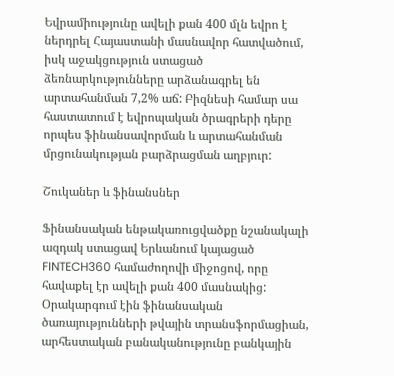Եվրամիությունը ավելի քան 400 մլն եվրո է ներդրել Հայաստանի մասնավոր հատվածում, իսկ աջակցություն ստացած ձեռնարկությունները արձանագրել են արտահանման 7,2% աճ: Բիզնեսի համար սա հաստատում է եվրոպական ծրագրերի դերը որպես ֆինանսավորման և արտահանման մրցունակության բարձրացման աղբյուր:

Շուկաներ և ֆինանսներ

Ֆինանսական ենթակառուցվածքը նշանակալի ազդակ ստացավ Երևանում կայացած FINTECH360 համաժողովի միջոցով, որը հավաքել էր ավելի քան 400 մասնակից: Օրակարգում էին ֆինանսական ծառայությունների թվային տրանսֆորմացիան, արհեստական բանականությունը բանկային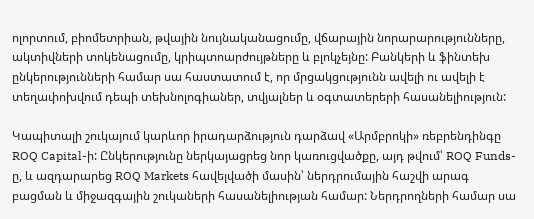ոլորտում, բիոմետրիան, թվային նույնականացումը, վճարային նորարարությունները, ակտիվների տոկենացումը, կրիպտոարժույթները և բլոկչեյնը: Բանկերի և ֆինտեխ ընկերությունների համար սա հաստատում է, որ մրցակցությունն ավելի ու ավելի է տեղափոխվում դեպի տեխնոլոգիաներ, տվյալներ և օգտատերերի հասանելիություն:

Կապիտալի շուկայում կարևոր իրադարձություն դարձավ «Արմբրոկի» ռեբրենդինգը ROQ Capital-ի: Ընկերությունը ներկայացրեց նոր կառուցվածքը, այդ թվում՝ ROQ Funds-ը, և ազդարարեց ROQ Markets հավելվածի մասին՝ ներդրումային հաշվի արագ բացման և միջազգային շուկաների հասանելիության համար: Ներդրողների համար սա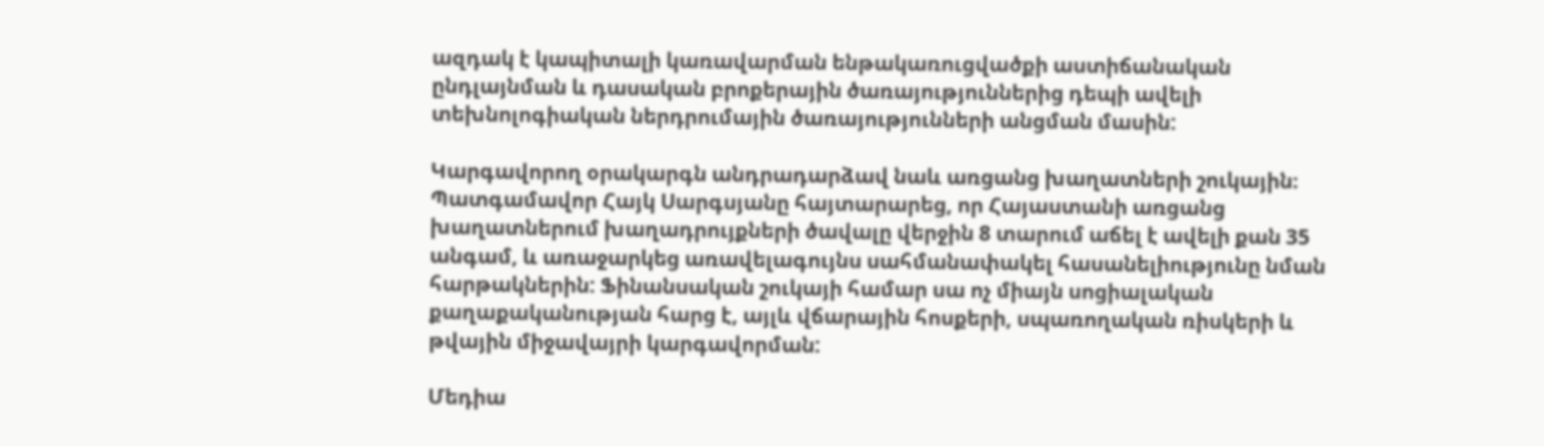ազդակ է կապիտալի կառավարման ենթակառուցվածքի աստիճանական ընդլայնման և դասական բրոքերային ծառայություններից դեպի ավելի տեխնոլոգիական ներդրումային ծառայությունների անցման մասին:

Կարգավորող օրակարգն անդրադարձավ նաև առցանց խաղատների շուկային։ Պատգամավոր Հայկ Սարգսյանը հայտարարեց, որ Հայաստանի առցանց խաղատներում խաղադրույքների ծավալը վերջին 8 տարում աճել է ավելի քան 35 անգամ, և առաջարկեց առավելագույնս սահմանափակել հասանելիությունը նման հարթակներին: Ֆինանսական շուկայի համար սա ոչ միայն սոցիալական քաղաքականության հարց է, այլև վճարային հոսքերի, սպառողական ռիսկերի և թվային միջավայրի կարգավորման:

Մեդիա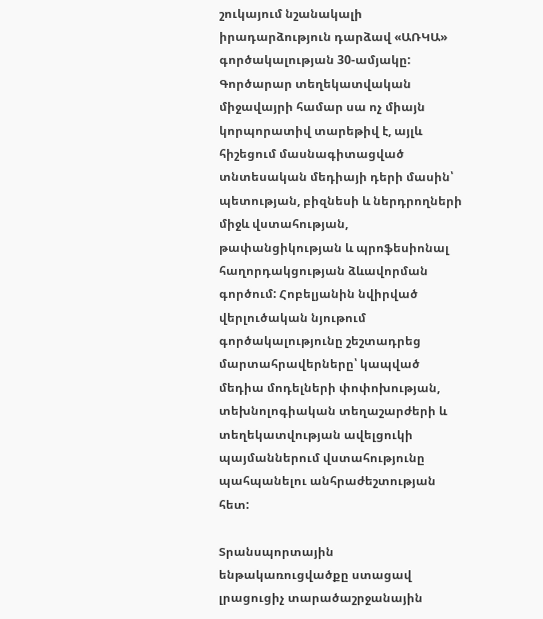շուկայում նշանակալի իրադարձություն դարձավ «ԱՌԿԱ» գործակալության 30-ամյակը: Գործարար տեղեկատվական միջավայրի համար սա ոչ միայն կորպորատիվ տարեթիվ է, այլև հիշեցում մասնագիտացված տնտեսական մեդիայի դերի մասին՝ պետության, բիզնեսի և ներդրողների միջև վստահության, թափանցիկության և պրոֆեսիոնալ հաղորդակցության ձևավորման գործում: Հոբելյանին նվիրված վերլուծական նյութում գործակալությունը շեշտադրեց մարտահրավերները՝ կապված մեդիա մոդելների փոփոխության, տեխնոլոգիական տեղաշարժերի և տեղեկատվության ավելցուկի պայմաններում վստահությունը պահպանելու անհրաժեշտության հետ:

Տրանսպորտային ենթակառուցվածքը ստացավ լրացուցիչ տարածաշրջանային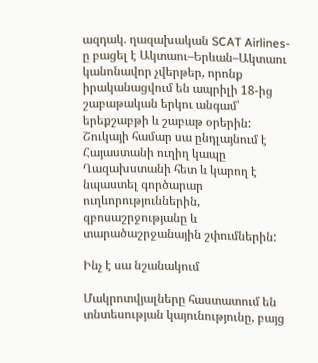ազդակ. ղազախական SCAT Airlines-ը բացել է Ակտաու–Երևան–Ակտաու կանոնավոր չվերթեր, որոնք իրականացվում են ապրիլի 18-ից շաբաթական երկու անգամ՝ երեքշաբթի և շաբաթ օրերին: Շուկայի համար սա ընդլայնում է Հայաստանի ուղիղ կապը Ղազախստանի հետ և կարող է նպաստել գործարար ուղևորություններին, զբոսաշրջությանը և տարածաշրջանային շփումներին:

Ինչ է սա նշանակում

Մակրոտվյալները հաստատում են տնտեսության կայունությունը, բայց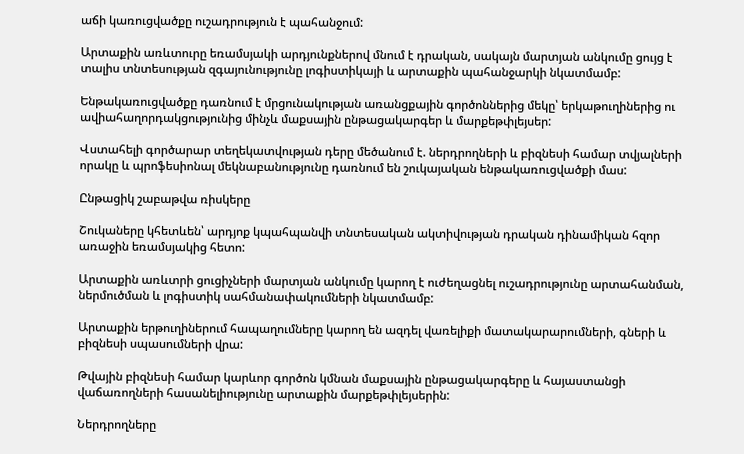աճի կառուցվածքը ուշադրություն է պահանջում:

Արտաքին առևտուրը եռամսյակի արդյունքներով մնում է դրական, սակայն մարտյան անկումը ցույց է տալիս տնտեսության զգայունությունը լոգիստիկայի և արտաքին պահանջարկի նկատմամբ:

Ենթակառուցվածքը դառնում է մրցունակության առանցքային գործոններից մեկը՝ երկաթուղիներից ու ավիահաղորդակցությունից մինչև մաքսային ընթացակարգեր և մարքեթփլեյսեր:

Վստահելի գործարար տեղեկատվության դերը մեծանում է. ներդրողների և բիզնեսի համար տվյալների որակը և պրոֆեսիոնալ մեկնաբանությունը դառնում են շուկայական ենթակառուցվածքի մաս:

Ընթացիկ շաբաթվա ռիսկերը

Շուկաները կհետևեն՝ արդյոք կպահպանվի տնտեսական ակտիվության դրական դինամիկան հզոր առաջին եռամսյակից հետո:

Արտաքին առևտրի ցուցիչների մարտյան անկումը կարող է ուժեղացնել ուշադրությունը արտահանման, ներմուծման և լոգիստիկ սահմանափակումների նկատմամբ:

Արտաքին երթուղիներում հապաղումները կարող են ազդել վառելիքի մատակարարումների, գների և բիզնեսի սպասումների վրա:

Թվային բիզնեսի համար կարևոր գործոն կմնան մաքսային ընթացակարգերը և հայաստանցի վաճառողների հասանելիությունը արտաքին մարքեթփլեյսերին:

Ներդրողները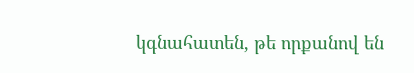կգնահատեն, թե որքանով են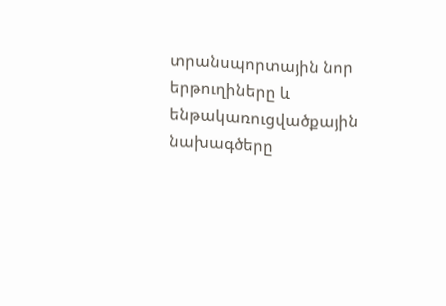տրանսպորտային նոր երթուղիները և ենթակառուցվածքային նախագծերը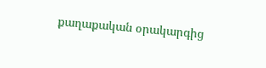քաղաքական օրակարգից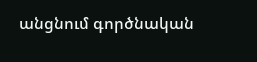անցնում գործնական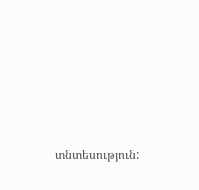տնտեսություն: